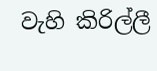වැහි කිරිල්ලී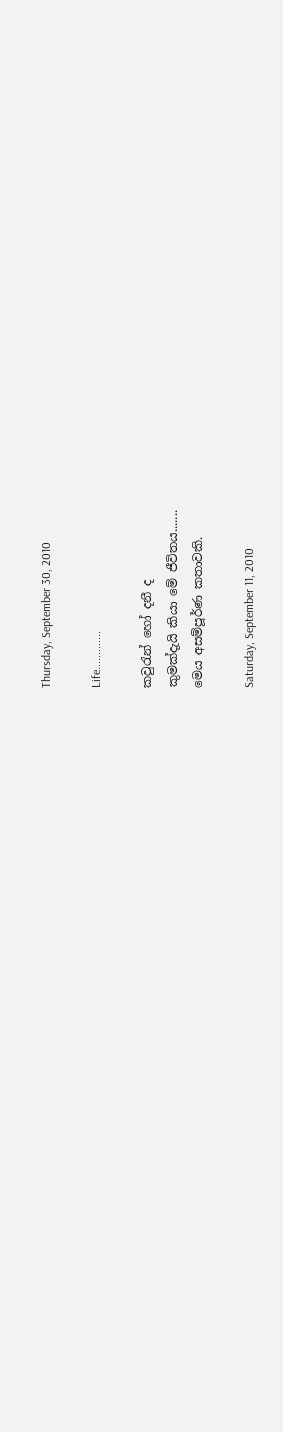Thursday, September 30, 2010

Life.............

කවුරැන් හෝ දනී ද
කුමක්දැයි කියා මේ ජීවිතය.......
මෙය අසම්පූර්ණ කතාවකි.

Saturday, September 11, 2010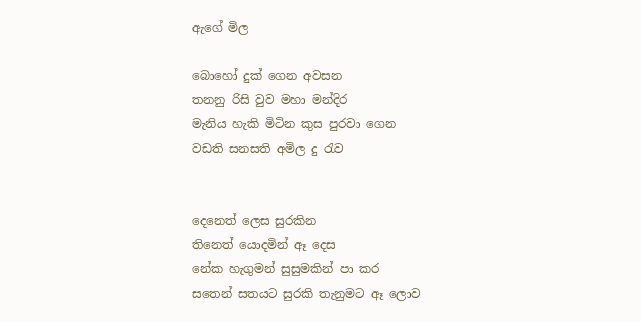ඇගේ මිල

බොහෝ දුක් ගෙන අවසන
තනනු රිසි වුව මහා මන්දිර
මැනිය හැකි මිටින කුස පුරවා ගෙන
වඩති සනසති අමිල දු රැව


දෙනෙත් ලෙස සුරකින
තිනෙත් යොදමින් ඈ දෙස
නේක හැගුමන් සුසුමකින් පා කර
සතෙන් සතයට සුරකි තැනුමට ඈ ලොව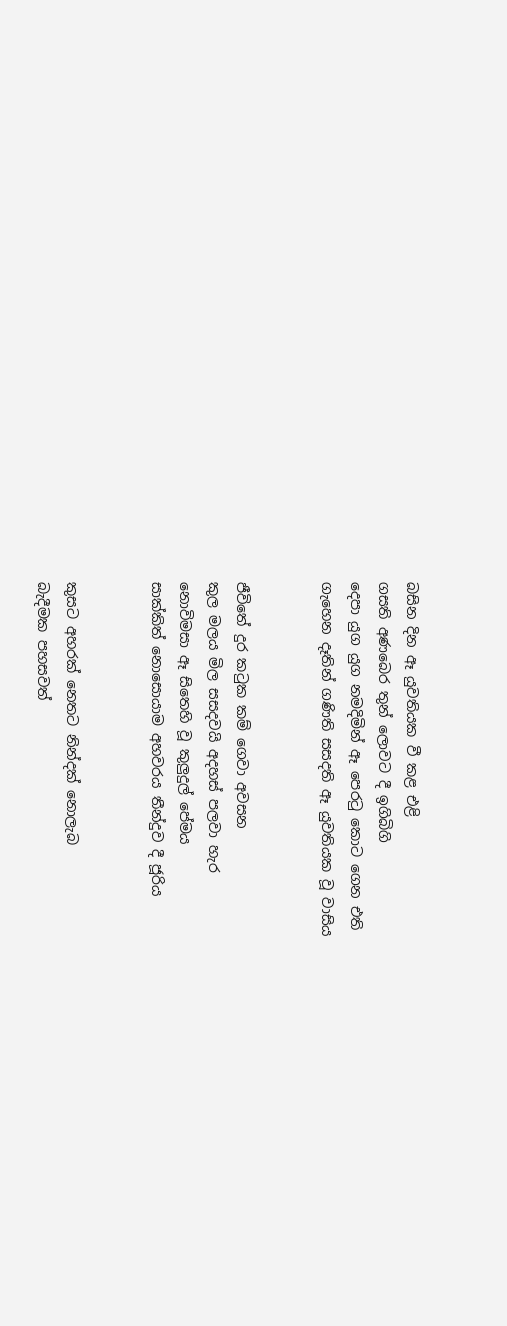බසින දින ඈ යුවතියක වී කළ එළි
ගසති අණබෙර තුන් ලොවට දී ඉගිබිගි
දෙපා යුග යුග නමදිමින් ඈ පෙරටු කොට ගෙන එති
ගැහෙන දෑතින් ගණිති සසදති ඈ යුවතියක වූ වාසිය


ජීවිතේ දුර කටුක කම් ගෙවා අවසන
කුල මලය මිල සසදවයි අදහස් පලවා හැර
නොවිමසා ඈ සිතෙහි වූ කුලුදුල් පේමය
සාක්කිත් නොසොයාම අහවරය තීන්දුව දී ජූරිය


කුසට අහරක් නෙතට නින්දක් නොලැබ
බැදීමක පහසවත්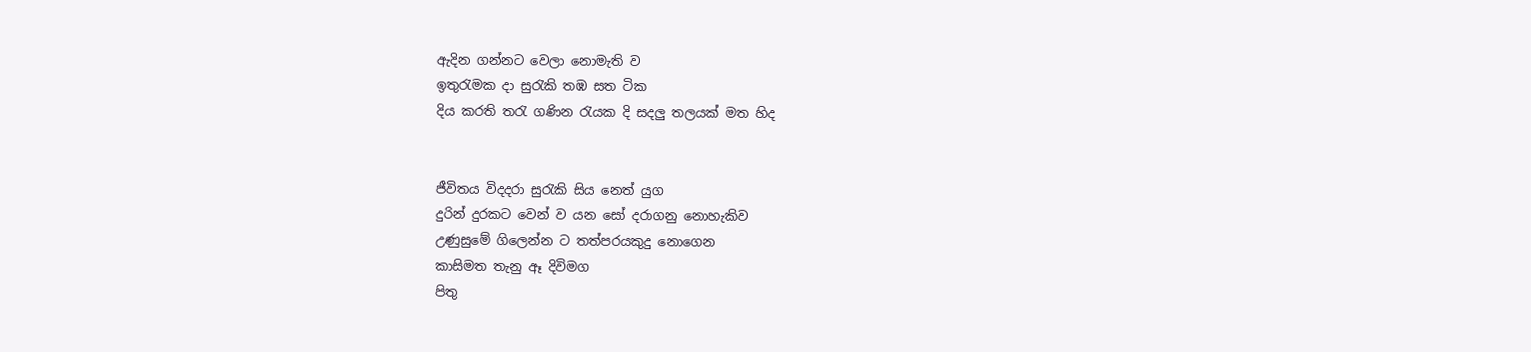ඇදින ගන්නට වෙලා නොමැති ව
ඉතුරැමක දා සුරැකි තඹ සත ටික
දිය කරති තරැ ගණින රැයක දි සදලු තලයක් මත හිද


ජීවිතය විදදරා සුරැකි සිය නෙත් යුග
දුරින් දුරකට වෙන් ව යන සෝ දරාගනු නොහැකිව
උණුසුමේ ගිලෙන්න ට තත්පරයකුදු නොගෙන
කාසිමත තැනු ඈ දිවිමග
පිතු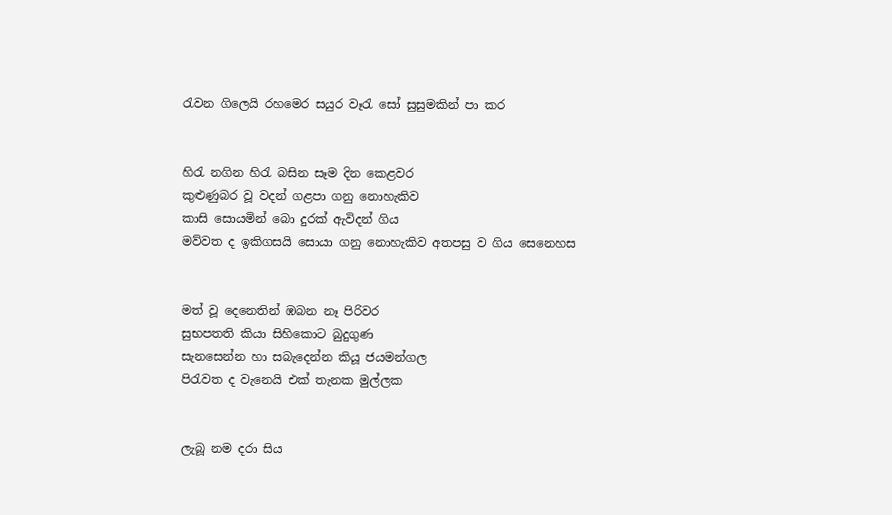රැවන ගි‍ලෙයි රහමෙර සයුර වෑරැ සෝ සුසුමකින් පා කර


හිරැ නගින හිරැ බසින සෑම දින කෙළවර
කුළුණුබර වූ වදන් ගළපා ගනු නොහැකිව
කාසි සොයමින් බො දුරක් ඇවිදන් ගිය
මව්වත ද ඉකිගසයි සොයා ගනු නොහැකිව අතපසු ව ගිය සෙනෙහස


මත් වූ දෙනෙතින් ඹබන නෑ පිරිවර
සුභපතති කියා සිහිකොට බුදුගුණ
සැනසෙන්න හා සබැදෙන්න කියූ ජයමන්ගල
පිරැවත ද වැනෙයි එක් තැනක මුල්ලක


ලැබූ නම දරා සිය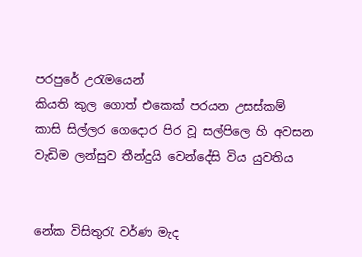පරපුරේ උරැමයෙන්
කියති කුල ගොත් එකෙක් පරයන උසස්කම්
කාසි සිල්ලර ගෙදොර පිර වූ සල්පිලෙ හි අවසන
වැඩිම ලන්සුව තීන්දුයි වෙන්දේසි විය යුවතිය


නේක විසිතුරැ වර්ණ මැද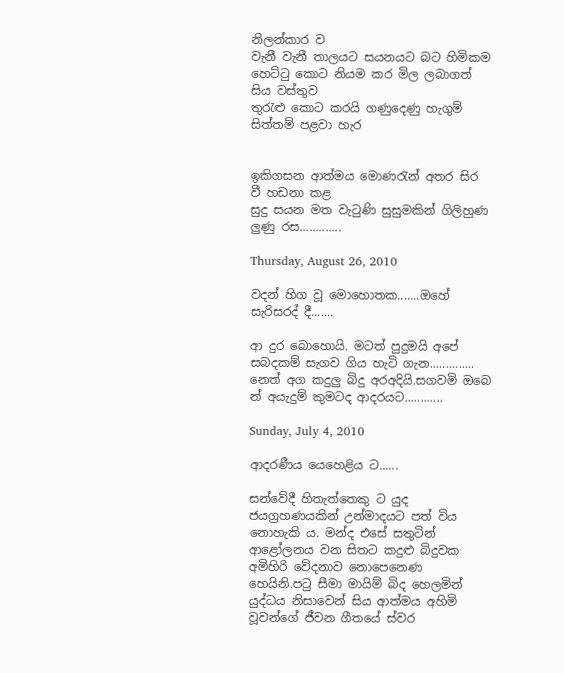නිලන්කාර ව
වැනී වැනී තාලයට සයනයට බට හිමිකම
හෙට්ටු කොට නියම කර මිල ලබාගත් සිය වස්තුව
තුරැළු කොට කරයි ගණුදෙණු හැගුම් සිත්තම් පළවා හැර


ඉකිගසන ආත්මය මොණරැන් අතර සිර වී හඩනා කළ
සුදු සයන මත වැටුණි සුසුමකින් ගිලිහුණ ලුණු රස.............

Thursday, August 26, 2010

වදන් හිග වූ මොහොතක.......ඔහේ සැරිසරද් දී.......

ආ දුර බොහොයි. මටත් පුදුමයි අපේ සබදකම් සැගව ගිය හැටි ගැන..............
නෙත් අග කදුලු බිදු අරඅදියි.සගවමි ඔ‍බෙ න් අයැදුම් කුමටද ආදරයට............

Sunday, July 4, 2010

ආදරණීය ‍යෙහෙළිය ට......

සන්වේදී හිතැත්තෙකු ට යුද ජයග්‍රහණයකින් උන්මාදයට පත් විය නොහැකි ය. මන්ද එසේ සතුටින් ආළෝලනය වන සිතට කදුළු බිදුවක අමිහිරි වේදනාව නොපෙනෙණ හෙයිනි.පටු සීමා මායිම් බිද හෙලමින් යුද්ධය නිසාවෙන් සිය ආත්මය අහිමි වූවන්ගේ ජීවන ගීතයේ ස්වර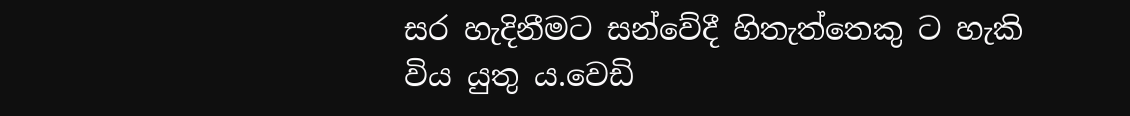සර හැදිනීමට සන්වේදී හිතැත්තෙකු ට හැකි විය යුතු ය.වෙඩි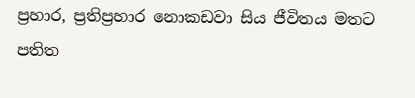ප්‍රහාර, ප්‍රතිප්‍රහාර නොකඩවා සිය ජීවිතය මතට පතිත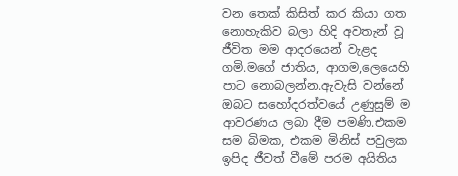වන තෙක් කිසිත් කර කියා ගත නොහැකිව බලා හිදි අවතැන් වූ ජීවිත මම ආදරයෙන් වැළද ගමි.මගේ ජාතිය, ආගම,ලෙයෙහි පාට නොබලන්න.ඇවැසි වන්නේ ඔබට සහෝදරත්වයේ උණුසුම් ම ආවරණය ලබා දීම පමණි.එකම සම බිමක, එකම මිනිස් පවුලක ඉපිද ජීවත් වීමේ පරම අයිතිය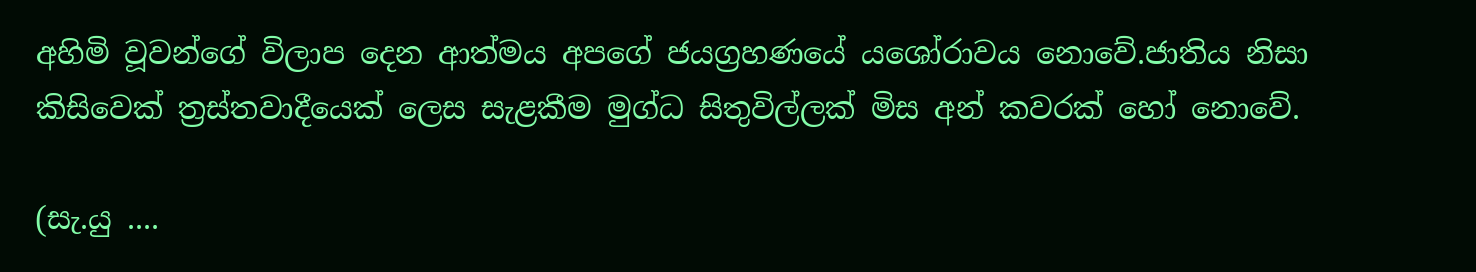අහිමි වූවන්ගේ විලාප දෙන ආත්මය අපගේ ජයග්‍රහණයේ ය‍ශෝරාවය නොවේ.ජාතිය නිසා කිසිවෙක් ත්‍රස්තවාදීයෙක් ලෙස සැළකීම මුග්ධ සිතුවිල්ලක් මිස අන් කවරක් හෝ නොවේ.

(සැ.යු ....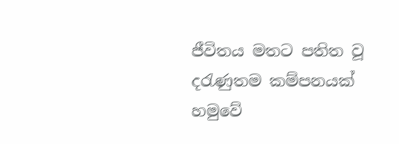ජීවිතය මතට පතිත වූ දරැණුතම කම්පනයක් හමුවේ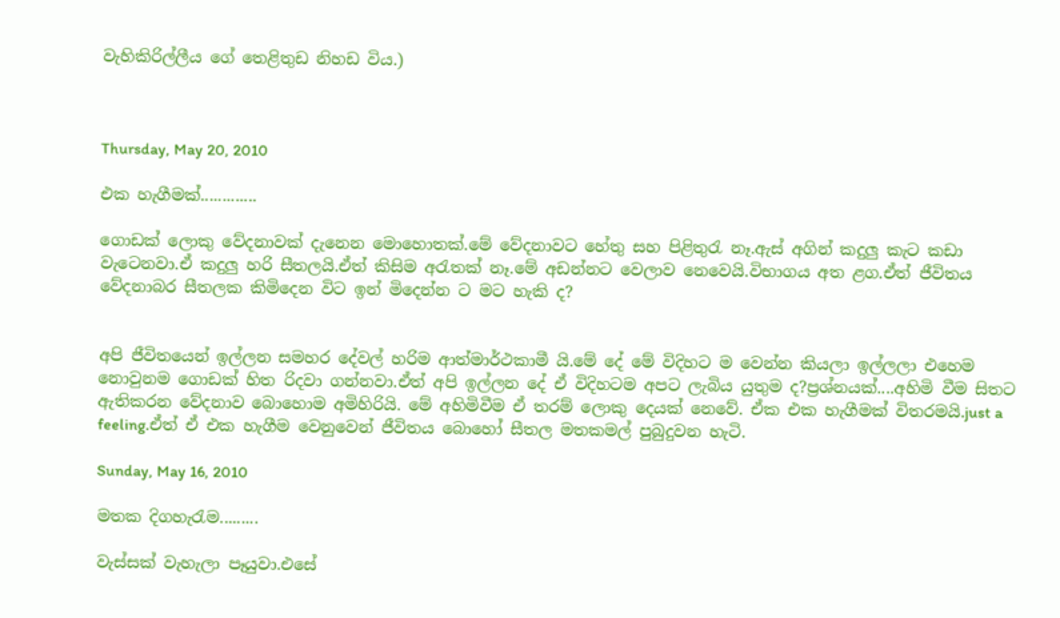වැහිකිරිල්ලීය ගේ තෙළිතුඩ නිහඩ විය.)



Thursday, May 20, 2010

එක හැගීමක්.............

ගොඩක් ලොකු වේදනාවක් දැනෙන මොහොතක්.මේ වේදනාවට හේතු සහ පිළිතුරැ නෑ.ඇස් අගින් කදුලු කැට කඩා වැටෙනවා.ඒ කදුලු හරි සීතලයි.ඒත් කිසිම අරැතක් නෑ.මේ අඩන්නට වෙලාව නෙවෙයි.විභාගය අත ළග.ඒත් ජීවිතය වේදනාබර සීතලක කිමිදෙන විට ඉන් මිදෙන්න ට මට හැකි ද?


අපි ජීවිතයෙන් ඉල්ලන සමහර දේවල් හරිම ආත්මාර්ථකාමී යි.මේ දේ මේ විදිහට ම වෙන්න කියලා ඉල්ලලා එහෙම නොවුනම ගොඩක් හිත රිදවා ගන්නවා.ඒත් අපි ඉල්ලන දේ ඒ විදිහටම අපට ලැබිය යුතුම ද?ප්‍රශ්නයක්....අහිමි වීම සිතට ඇතිකරන වේදනාව බොහොම අමිහිරියි. මේ අහිමිවීම ඒ තරම් ලොකු දෙයක් නෙවේ. ඒක එක හැගීමක් විතරමයි.just a feeling.ඒත් ඒ එක හැගීම වෙනුවෙන් ජීවිතය බොහෝ සීතල මතකමල් පුබුදුවන හැටි.

Sunday, May 16, 2010

මතක දිගහැරැම.........

වැස්සක් වැහැලා පෑයුවා.එසේ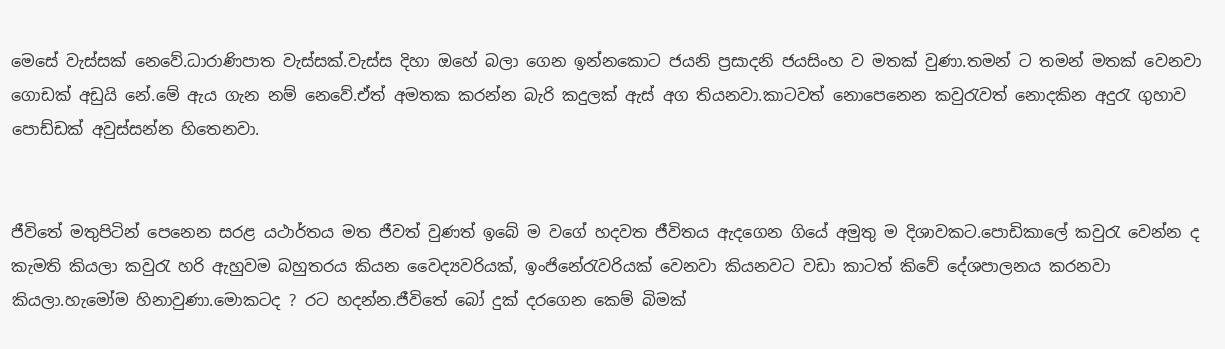මෙසේ වැස්සක් නෙවේ.ධාරාණිපාත වැස්සක්.වැස්ස දිහා ඔහේ බලා ගෙන ඉන්නකොට ජයනි ප්‍රසාදනි ජයසිංහ ව මතක් වුණා.තමන් ට තමන් මතක් වෙනවා ගොඩක් අඩුයි නේ.මේ ඇය ගැන නම් නෙවේ.ඒත් අමතක කරන්න බැරි කදුලක් ඇස් අග තියනවා.කාටවත් නොපෙනෙන කවුරැවත් නොදකින අදුරැ ගුහාව පොඩ්ඩක් අවුස්සන්න හිතෙනවා.


ජීවිතේ මතුපිටින් පෙනෙන සරළ යථාර්තය මත ජීවත් වුණත් ඉබේ ම වගේ හදවත ජීවිතය ඇදගෙන ගියේ අමුතු ම දිශාවකට.පොඩිකාලේ කවුරැ වෙන්න ද කැමති කියලා කවුරැ හරි ඇහුවම බහුතරය කියන වෛද්‍යවරියක්, ඉංජිනේරැවරියක් වෙනවා කියනවට වඩා කාටත් කිවේ දේශපාලනය කරනවා කියලා.හැමෝම හිනාවුණා.මොකටද ? රට හදන්න.ජීවිතේ බෝ දුක් දරගෙන කෙම් බිමක්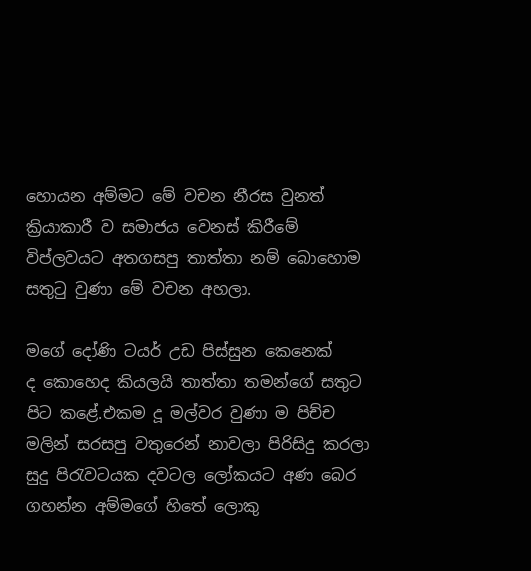හොයන අම්මට මේ වචන නීරස වුනත් ක්‍රියාකාරී ව සමාජය වෙනස් කිරීමේ විප්ලවයට අතගසපු තාත්තා නම් බොහොම සතුටු වුණා මේ වචන අහලා.

ම‍ගේ දෝණි ටයර් උඩ පිස්සුන කෙනෙක් ද ‍කොහෙද කියලයි තාත්තා තමන්ගේ සතුට පිට කළේ.එකම දූ මල්වර වුණා ම පිච්ච මලින් සරසපු වතුරෙන් නාවලා පිරිසිදු කරලා සුදු පිරැවටයක දවටල ලෝකයට අණ බෙර ගහන්න අම්මගේ හිතේ ‍ලොකු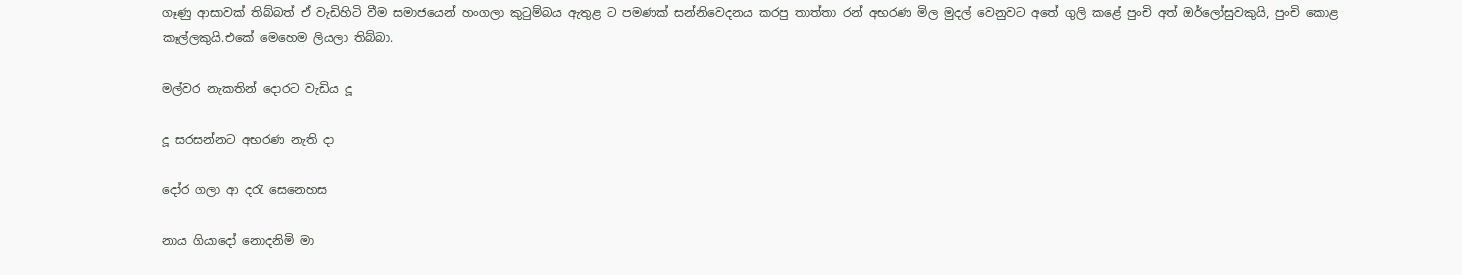ගෑණු ආසාවක් තිබ්බත් ඒ වැඩිහිටි වීම සමාජයෙන් හංගලා කුටුම්බය ඇතුළ ට පමණක් සන්නි‍වෙදනය කරපු තාත්තා රන් අභරණ මිල මුදල් වෙනුවට අතේ ගුලි කළේ පුංචි අත් ඔර්ලෝසුවකුයි, පුංචි කොළ කෑල්ලකුයි.එකේ මෙහෙම ලියලා තිබ්බා.

මල්වර නැකතින් දොරට වැඩිය දූ

දූ සරසන්නට අභරණ නැති දා

දෝර ගලා ආ දරැ සෙනෙහස

නාය ගියාදෝ නොදනිමි මා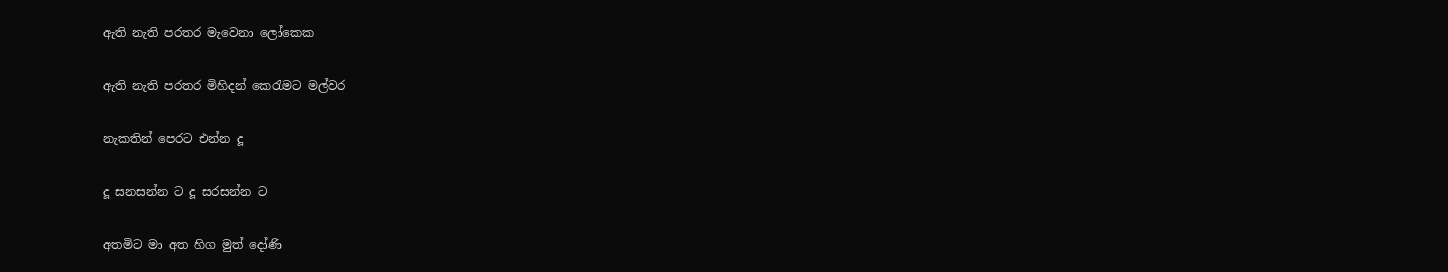ඇති නැති පරතර මැවෙනා ලෝකෙක

ඇති නැති පරතර මිහිදන් කෙරැමට මල්වර

නැකතින් පෙරට එන්න දූ

දූ සනසන්න ට දූ සරසන්න ට

අතමිට මා අත හිග මුත් දෝණි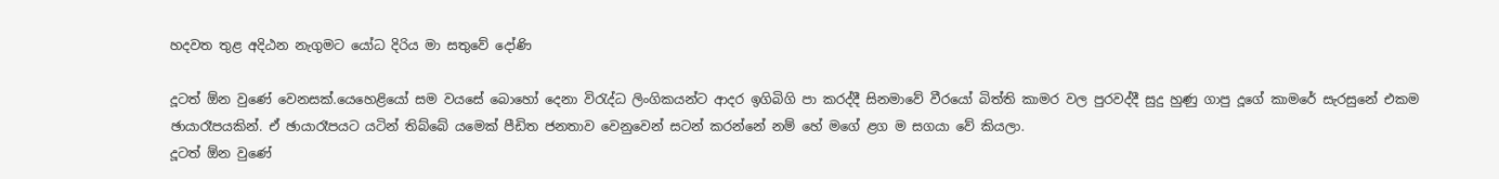හදවත තුළ අදිඨන නැගුමට යෝධ දිරිය මා සතුවේ දෝණි

දූටත් ඕන වුණේ වෙනසක්.යෙහෙළියෝ සම වයසේ බොහෝ දෙනා විරැද්ධ ලිංගිකයන්ට ආදර ඉගිබිගි පා කරද්දී සිනමාවේ වීරයෝ බිත්ති කාමර වල පුරවද්දී සුදු හුණු ගාපු දූගේ කාමරේ සැරසුනේ එකම ඡායාරෑපයකින්. ඒ ඡායාරෑපයට යටින් තිබ්බේ යමෙක් පීඩිත ජනතාව වෙනුවෙන් සටන් කරන්නේ නම් හේ ‍මගේ ළග ම සගයා වේ කියලා.
දූටත් ඕන වුණේ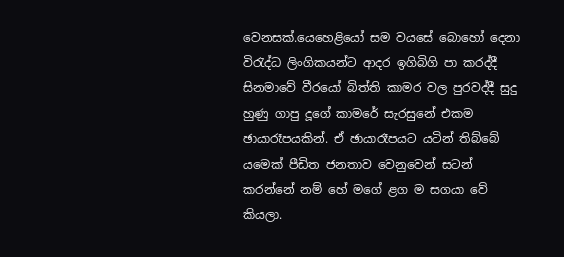වෙනසක්.යෙහෙළියෝ සම වයසේ බොහෝ දෙනා විරැද්ධ ලිංගිකයන්ට ආදර ඉගිබිගි පා කරද්දී සිනමාවේ වීරයෝ බිත්ති කාමර වල පුරවද්දී සුදු හුණු ගාපු දූගේ කාමරේ සැරසුනේ එකම ඡායාරෑපයකින්. ඒ ඡායාරෑපයට යටින් තිබ්බේ යමෙක් පීඩිත ජනතාව වෙනුවෙන් සටන් කරන්නේ නම් හේ ‍මගේ ළග ම සගයා වේ කියලා.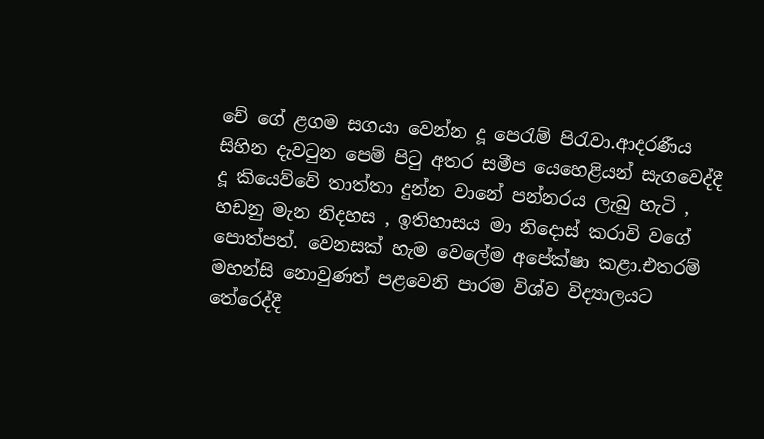චේ ගේ ළගම සගයා වෙන්න දූ පෙරැම් පිරැවා.ආදරණීය සිහින දැවටුන පෙම් පිටු අතර සමීප යෙහෙළියන් සැගවෙද්දී දූ කියෙව්වේ තාත්තා දුන්න වානේ පන්නරය ලැබු හැටි , හඩනු මැන නිදහස , ඉතිහාසය මා නිදොස් කරාවි වගේ පොත්පත්. වෙනසක් හැම වෙලේම අපේක්ෂා කළා.එතරම් මහන්සි නොවුණත් පළවෙනි පාරම විශ්ව විද්‍යාලයට තේරෙද්දී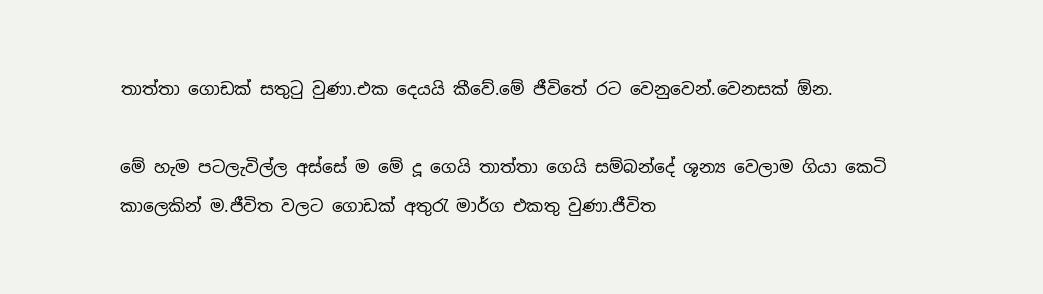තාත්තා ගොඩක් සතුටු වුණා.එක දෙයයි කීවේ.මේ ජීවිතේ රට වෙනුවෙන්.වෙනසක් ඕන.

මේ හැම පටලැවිල්ල අස්සේ ම මේ දූ ගෙයි තාත්තා ගෙයි සම්බන්දේ ශූන්‍ය වෙලාම ගියා කෙටි කාලෙකින් ම.ජීවිත වලට ගොඩක් අතුරැ මාර්ග එකතු වුණා.ජීවිත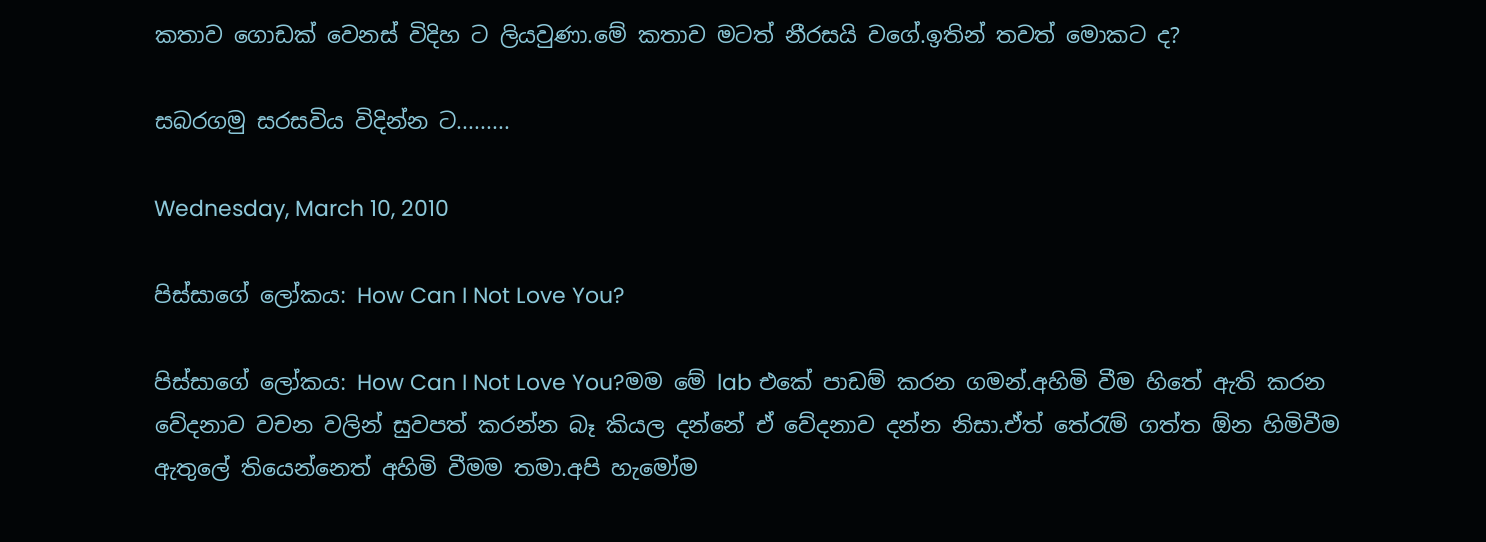කතාව ගොඩක් වෙනස් විදිහ ට ලියවුණා.මේ කතාව මටත් නීරසයි වගේ.ඉතින් තවත් මොකට ද?

සබරගමු සරසවිය විදින්න ට.........

Wednesday, March 10, 2010

පිස්සාගේ ලෝකය: How Can I Not Love You?

පිස්සාගේ ලෝකය: How Can I Not Love You?මම මේ lab එකේ පාඩම් කරන ගමන්.අහිමි වීම හිතේ ඇති කරන වේදනාව වචන වලින් සුවපත් කරන්න බෑ කියල දන්නේ ඒ වේදනාව දන්න නිසා.ඒත් තේරැම් ගත්ත ඕන හිමිවීම ඇතුලේ තියෙන්නෙත් අහිමි වීමම තමා.අපි හැමෝම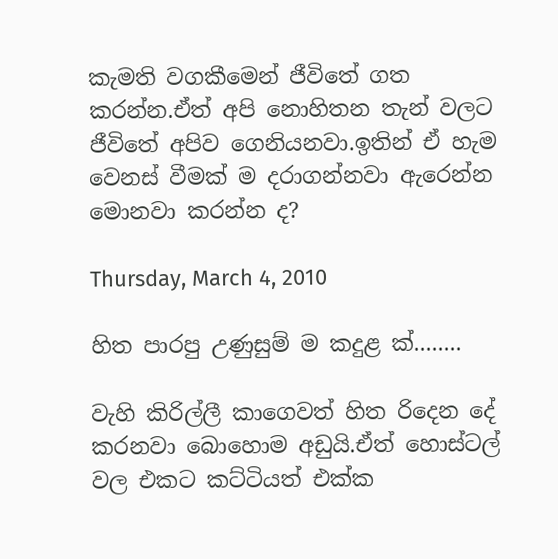කැමති වගකීමෙන් ජීවිතේ ගත කරන්න.ඒත් අපි නොහිතන තැන් වලට ජීවිතේ අපිව ගෙනියනවා.ඉතින් ඒ හැම වෙනස් වීමක් ම දරාගන්නවා ඇරෙන්න මොනවා කරන්න ද?

Thursday, March 4, 2010

හිත පාරපු උණුසුම් ම කදුළ ක්........

වැහි කිරිල්ලී කාගෙවත් හිත රිදෙන දේ කරනවා බොහොම අඩුයි.ඒත් හොස්ටල් වල එකට කට්ටියත් එක්ක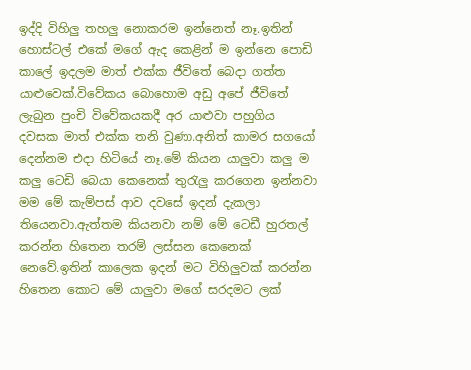ඉද්දි විහිලු තහලු නොකරම ඉන්නෙත් නෑ.ඉතින් හොස්ටල් එකේ මගේ ඇද කෙළින් ම ඉන්නෙ පොඩි කාලේ ඉදලම මාත් එක්ක ජීවිතේ බෙදා ගත්ත යාළුවෙක්.විවේකය බොහොම අඩු අපේ ජීවිතේ ලැබුන පුංචි විවේකයකදී අර යාළුවා පහුගිය දවසක මාත් එක්ක තනි වුණා.අනිත් කාමර සගයෝ දෙන්නම එදා හිටියේ නෑ.මේ කියන යාලුවා කලු ම කලු ටෙඩි බෙයා කෙනෙක් තුරැලු කරගෙන ඉන්නවා මම මේ කැම්පස් ආව දවසේ ඉදන් දැකලා තියෙනවා.ඇත්තම කියනවා නම් මේ ටෙඩී හුරතල් කරන්න හිතෙන තරම් ලස්සන කෙනෙක් නෙවේ.ඉතින් කාලෙක ඉදන් මට විහිලුවක් කරන්න හිතෙන කොට මේ යාලුවා මගේ සරදමට ලක්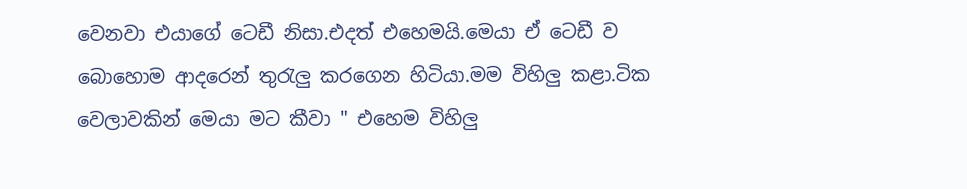වෙනවා එයාගේ ටෙඩී නිසා.එදත් එහෙමයි.මෙයා ඒ ටෙඩී ව බොහොම ආදරෙන් තුරැලු කරගෙන හිටියා.මම විහිලු කළා.ටික වෙලාවකින් මෙයා මට කීවා " එහෙම විහිලු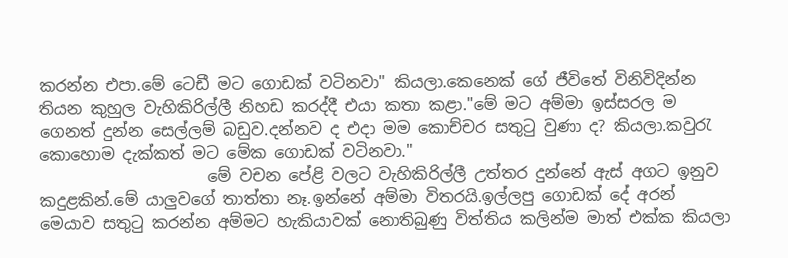කරන්න එපා.මේ ටෙඩී මට ගොඩක් වටිනවා" කියලා.කෙනෙක් ගේ ජීවිතේ විනිවිදින්න තියන කුහුල වැහිකිරිල්ලී නිහඩ කරද්දී එයා කතා කළා."මේ මට අම්මා ඉස්සරල ම ගෙනත් දුන්න සෙල්ලම් බඩුව.දන්නව ද එදා මම කොච්චර සතුටු වුණා ද? කියලා.කවුරැ කොහොම දැක්කත් මට මේක ගොඩක් වටිනවා."
                     මේ වචන පේළි වලට වැහිකිරිල්ලී උත්තර දු‍න්නේ ඇස් අගට ඉනුව කදුළකින්.මේ යාලුවගේ තාත්තා නෑ.ඉන්නේ අම්මා විතරයි.ඉල්ලපු ගොඩක් දේ අරන් මෙයාව සතුටු කරන්න අම්මට හැකියාවක් නොතිබුණු විත්තිය කලින්ම මාත් එක්ක කියලා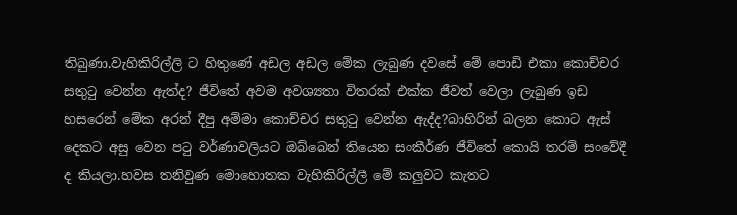තිබුණා.වැහිකිරිල්ලි ට හිතුණේ අඩල අඩල මේක ලැබුණ දවසේ මේ පොඩි එකා කොච්චර සතුටු වෙන්න ඇත්ද? ජීවිතේ අවම අවශ්‍යතා විතරක් එක්ක ජීවත් වෙලා ලැබුණ ඉඩ හසරෙන් මේක අරන් දීපු අම්මා කොච්චර සතුටු වෙන්න ඇද්ද?බාහිරින් බලන කොට ඇස් දෙකට අසු වෙන පටු වර්ණාවලියට ඔබ්බෙන් තියෙන සංකීර්ණ ජීවිතේ කොයි තරම් සංවේදී ද කියලා.හවස තනිවුණ මොහොතක වැහිකිරිල්ලී මේ කලුවට කැතට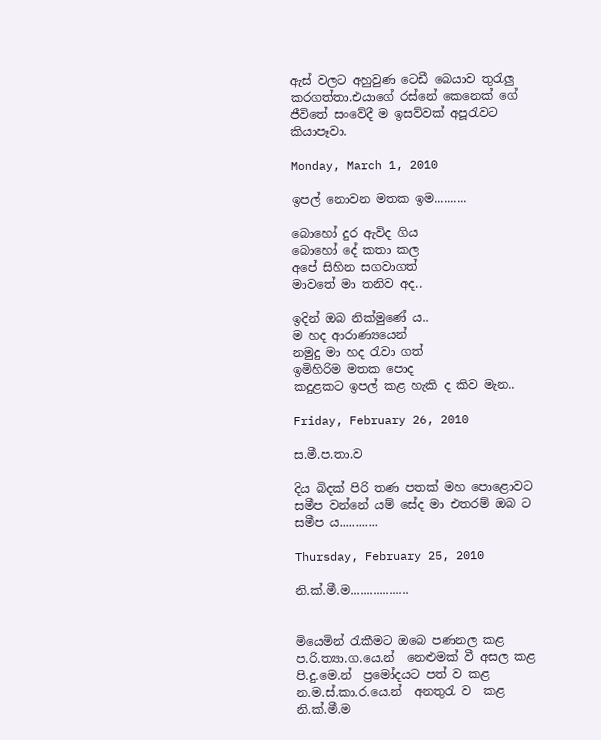ඇස් වලට අහුවුණ ටෙඩී බෙයාව තුරැලු කරගත්තා.එයාගේ රස්නේ කෙනෙක් ගේ ජීවිතේ සංවේදී ම ඉසව්වක් අපූරැවට කියාපෑවා.

Monday, March 1, 2010

ඉපල් නොවන මතක ඉම..........

බොහෝ දුර ඇවිද ගිය
බොහෝ දේ කතා කල
අපේ සිහින සගවාගත්
මාවතේ මා තනිව අද..

ඉදින් ඔබ නික්මුණේ ය..
ම හද ආරාණ්‍යයෙන්
නමුදු මා හද රැවා ගත්
ඉමිහිරිම මතක පොද
කදුළකට ඉපල් කළ හැකි ද කිව මැන..

Friday, February 26, 2010

ස.මී.ප.තා.ව

දිය බිදක් පිරි තණ පතක් මහ පොළොවට සමීප වන්නේ යම් සේද මා එතරම් ඔබ ට සමීප ය............

Thursday, February 25, 2010

නි.ක්.මී.ම..................


මියෙමින් රැකීමට ඔබෙ පණනල කළ ප.රි.ත්‍යා.ග.යෙ.න්  නෙළුමක් වී අසල කළ පි.දු.මෙ.න්  ප්‍රමෝදයට පත් ව කළ න.ම.ස්.කා.ර.යෙ.න්  අනතුරැ ව  කළ නි.ක්.මී.ම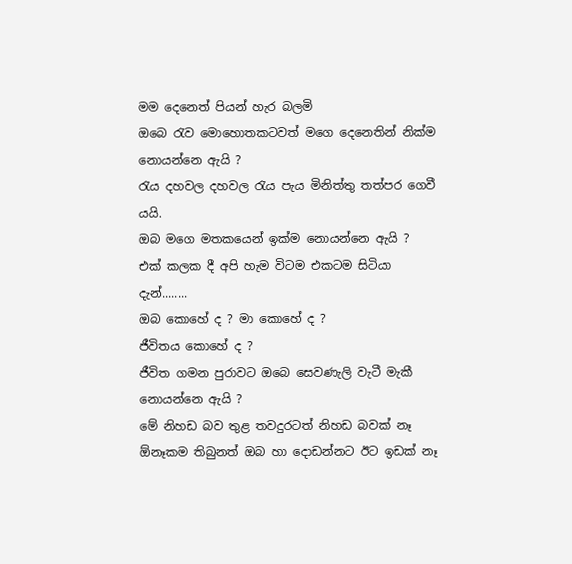මම දෙනෙත් පියන් හැර බලමි
ඔබෙ රැව මොහොතකටවත් මගෙ දෙනෙතින් නික්ම නොයන්නෙ ඇයි ?
රැය දහවල දහවල රැය පැය මිනිත්තු තත්පර ගෙවී යයි.
ඔබ මගෙ මතකයෙන් ඉක්ම නොයන්නෙ ඇයි ?
එක් කලක දී අපි හැම විටම එකටම සිටියා
දැන්........
ඔබ කොහේ ද ? මා කොහේ ද ?
ජීවිතය කොහේ ද ?
ජීවිත ගමන පුරාවට ඔබෙ සෙවණැලි වැටී මැකී නොයන්නෙ ඇයි ?
මේ නිහඩ බව තුළ තවදුරටත් නිහඩ බවක් නෑ
ඕනෑකම තිබුනත් ඔබ හා දොඩන්නට ඊට ඉඩක් නෑ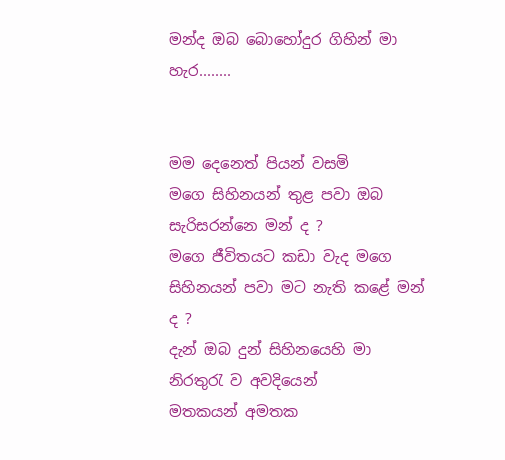මන්ද ඔබ බොහෝදුර ගිහින් මා හැර........


මම දෙනෙත් පියන් වසමි
මගෙ සිහිනයන් තුළ පවා ඔබ සැරිසරන්නෙ මන් ද ?
මගෙ ජීවිතයට කඩා වැද මගෙ සිහිනයන් පවා මට නැති කළේ මන් ද ?
දැන් ඔබ දුන් සිහිනයෙහි මා නිරතුරැ ව අවදියෙන්
මතකයන් අමතක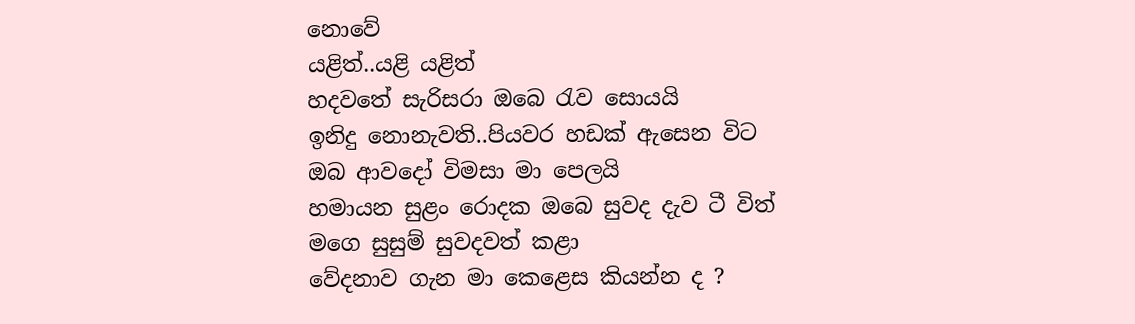නොවේ
යළිත්..යළි යළිත්
හදවතේ සැරිසරා ඔබෙ රැව සොයයි
ඉනිදු නොනැවති..පියවර හඩක් ඇසෙන විට
ඔබ ආවදෝ විමසා මා පෙලයි
හමායන සුළං රොදක ඔබෙ සුවද දැව ටී විත්
මගෙ සුසුම් සුවදවත් කළා
වේදනාව ගැන මා කෙළෙස කියන්න ද ?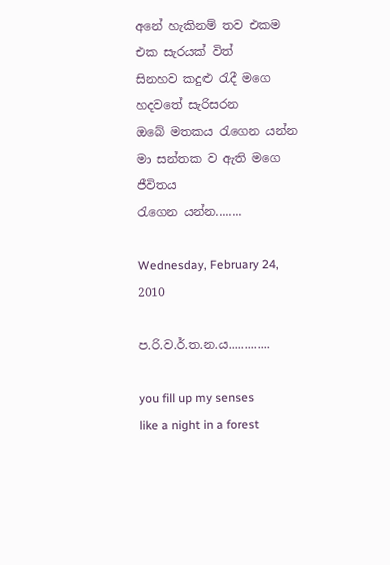අනේ හැකිනම් තව එකම එක සැරයක් විත්
සිනහව කදුළු රැදී මගෙ හදවතේ සැරිසරන
ඔබේ මතකය රැගෙන යන්න
මා සන්තක ව ඇති මගෙ ජීවිතය
රැගෙන යන්න........

Wednesday, February 24, 2010

ප.රි.ව.ර්.ත.න.ය.............

you fill up my senses
like a night in a forest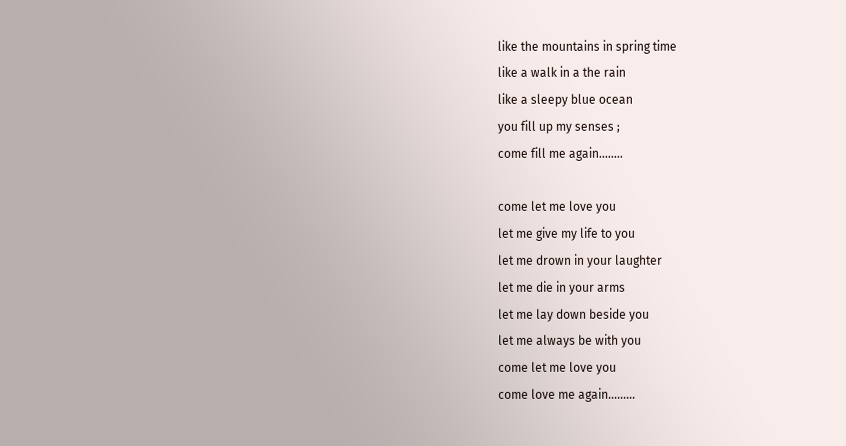like the mountains in spring time
like a walk in a the rain
like a sleepy blue ocean
you fill up my senses ;
come fill me again........

come let me love you
let me give my life to you
let me drown in your laughter
let me die in your arms
let me lay down beside you
let me always be with you
come let me love you
come love me again.........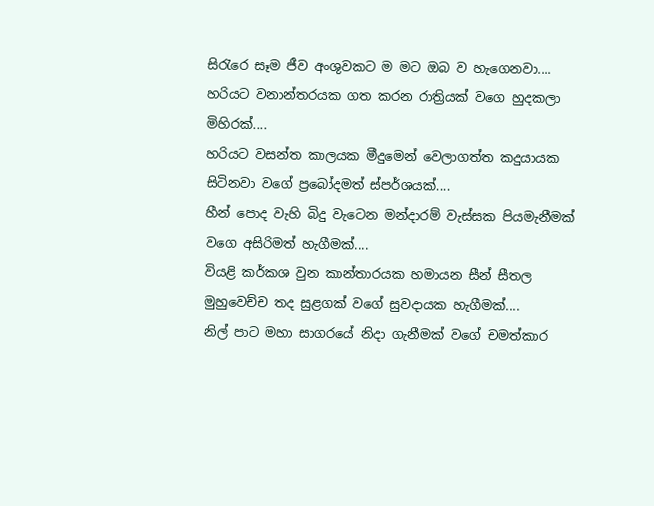සිරැරෙ සෑම ජීව අංශුවකට ම මට ඔබ ව හැගෙනවා....
හරියට වනාන්තරයක ගත කරන රාත්‍රියක් වගෙ හුදකලා මිහිරක්....
හරියට වසන්ත කාලයක මීදුමෙන් වෙලාගත්ත කදුයායක සිටිනවා වගේ ප්‍රබෝදමත් ස්පර්ශයක්....
හීන් පොද වැහි බිදු වැටෙන මන්දාරම් වැස්සක පියමැනීමක් වගෙ අසිරිමත් හැගීමක්....
වියළි කර්කශ වුන කාන්තාරයක හමායන සීන් සීතල මුහුවෙච්ච තද සුළගක් වගේ සුවදායක හැගීමක්....
නිල් පාට මහා සාගරයේ නිදා ගැනීමක් වගේ චමත්කාර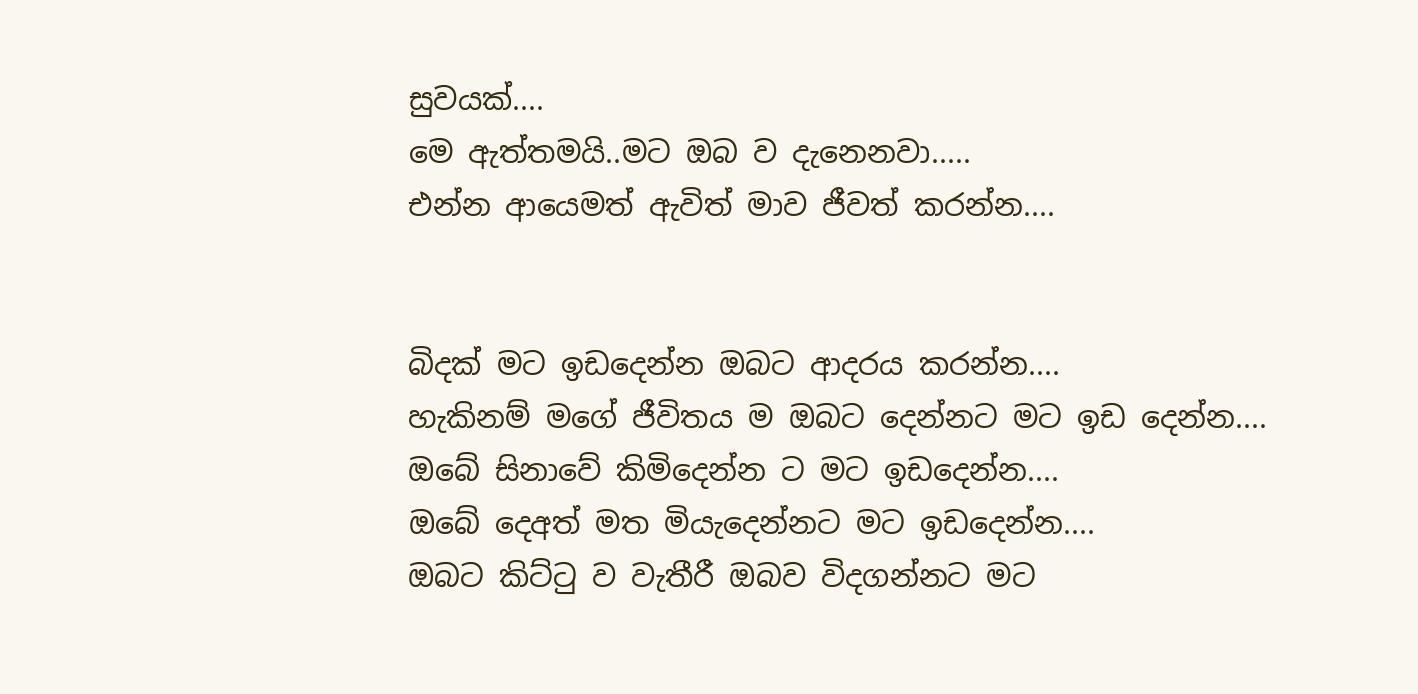සුවයක්....
මෙ ඇත්තමයි..මට ඔබ ව දැනෙනවා.....
එන්න ආයෙමත් ඇවිත් මාව ජීවත් කරන්න....


බිදක් මට ඉඩදෙන්න ඔබට ආදරය කරන්න....
හැකිනම් මගේ ජීවිතය ම ඔබට දෙන්නට මට ඉඩ දෙන්න....
ඔබේ සිනාවේ කිමිදෙන්න ට මට ඉඩදෙන්න....
ඔබේ දෙඅත් මත මියැදෙන්නට මට ඉඩදෙන්න....
ඔබට කිට්ටු ව වැතීරී ඔබව විදගන්නට මට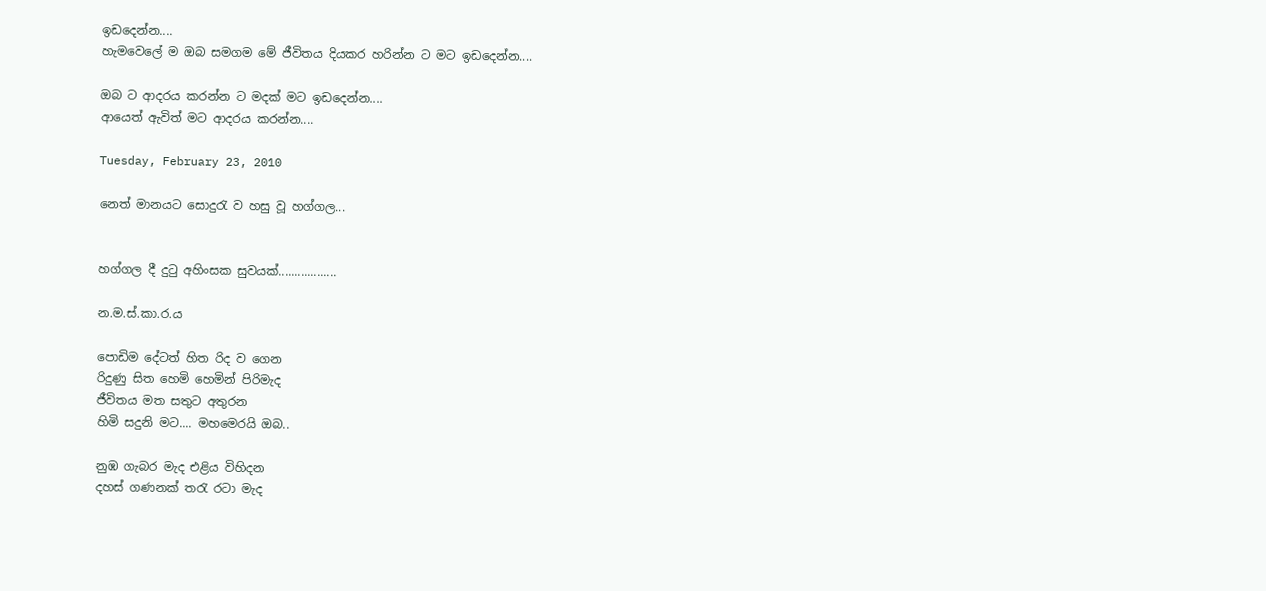ඉඩදෙන්න....
හැමවෙලේ ම ඔබ සමගම මේ ජීවිතය දියකර හරින්න ට මට ඉඩදෙන්න....

ඔබ ට ආදරය කරන්න ට මදක් මට ඉඩදෙන්න....
ආයෙත් ඇවිත් මට ආදරය කරන්න....

Tuesday, February 23, 2010

නෙත් මානයට සොදුරැ ව හසු වූ හග්ගල...


හග්ගල දී දුටු අහිංසක සුවයක්..................

න.ම.ස්.කා.ර.ය

පොඩිම දේටත් හිත රිද ව ගෙන
රිදුණු සිත හෙමි හෙමින් පිරිමැද
ජීවිතය මත සතුට අතුරන
හිමි සදුනි මට.... මහමෙරයි ඔබ..

නුඹ ගැබර මැද එළිය විහිදන
දහස් ගණනක් තරැ රටා මැද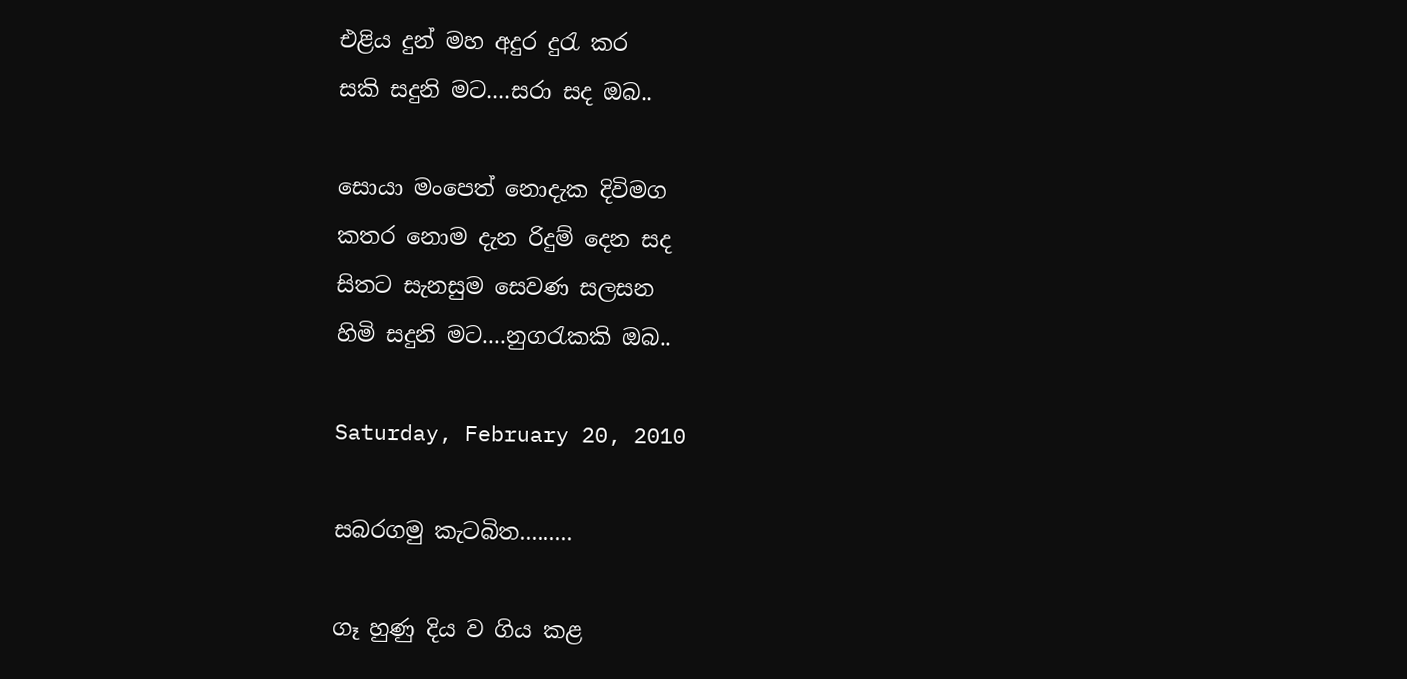එළිය දුන් මහ අදුර දුරැ කර
සකි සදුනි මට....සරා සද ඔබ..

සොයා මංපෙත් නොදැක දිවිමග
කතර නොම දැන රිදුම් දෙන සද
සිතට සැනසුම සෙවණ සලසන
හිමි සදුනි මට....නුගරැකකි ඔබ..

Saturday, February 20, 2010

සබරගමු කැටබිත.........

ගෑ හුණු දිය ව ගිය කළ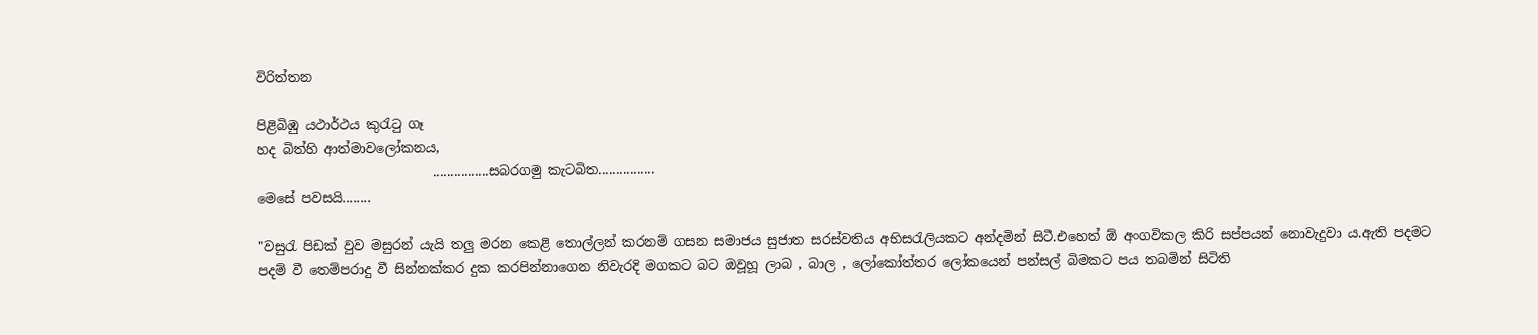විරිත්තන

පිළිබිඹු යථාර්ථය කුරැටු ගෑ
හද බිත්හි ආත්මාවලෝකනය,
                           ................සබරගමු කැටබිත................
මෙසේ පවසයි........

"වසුරැ පිඩක් වුව මසුරන් යැයි තලු මරන කෙළි තොල්ලන් කරනම් ගසන සමාජය සුජාත සරස්වතිය අභිසරැලියකට අන්දමින් සිටී.එහෙත් ඕ අංගවිකල කිරි සප්පයන් නොවැදුවා ය.ඇති පදමට පදම් වී තෙම්පරාදු වී සින්නක්කර දුක කරපින්නාගෙන නිවැරදි මගකට බට ඔවූහූ ලාබ , බාල , ලෝකෝත්තර ලෝකයෙන් පන්සල් බිමකට පය තබමින් සිටිති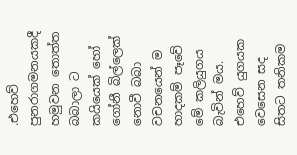.එහෙව් පුනරාගමනයකදී හමුවන තොත්ත බබාලා ට කයියෙක් හෝ ගෝනී බිල්ලෙක් නොවී බබා වචනයෙන් ම හාදකම් පෑවේ මේ කලියුගය බැවින් මය. එහෙව් යුගයක වෙසෙන සද සිතට තනිකම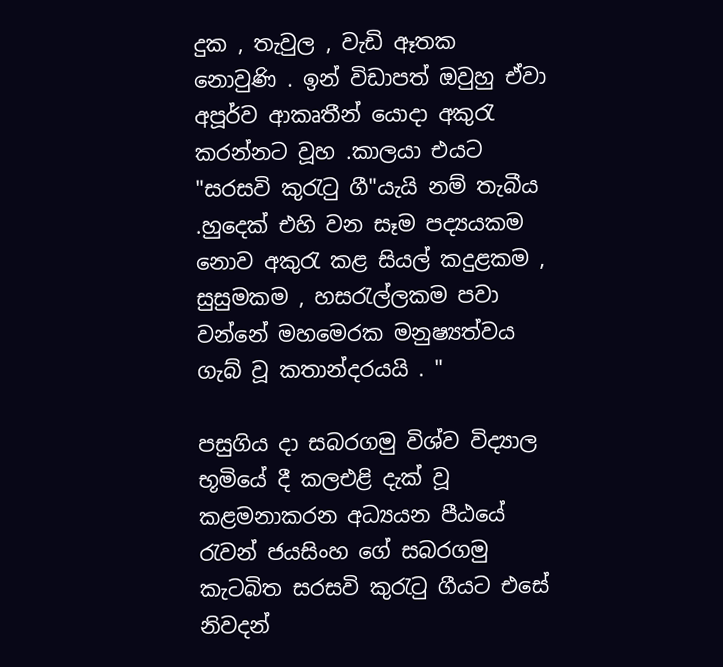දුක , තැවුල , වැඩි ඈතක නොවුණි . ඉන් විඩාපත් ඔවුහු ඒවා අපූර්ව ආකෘතීන් යොදා අකුරැ කරන්නට වූහ .කාලයා එයට "සරසවි කුරැටු ගී"යැයි නම් තැබීය .හුදෙක් එහි වන සෑම පද්‍යයකම නොව අකුරැ කළ සියල් කදුළකම , සුසුමකම , හසරැල්ලකම පවා වන්නේ මහමෙරක මනුෂ්‍යත්වය ගැබ් වූ කතාන්දරයයි . "

පසුගිය දා සබරගමු විශ්ව විද්‍යාල භූමියේ දී කලඑළි දැක් වූ කළමනාකරන අධ්‍යයන පීඨයේ රැවන් ජයසිංහ ගේ සබරගමු කැටබිත සරසවි කුරැටු ගීයට එසේ නිවදන්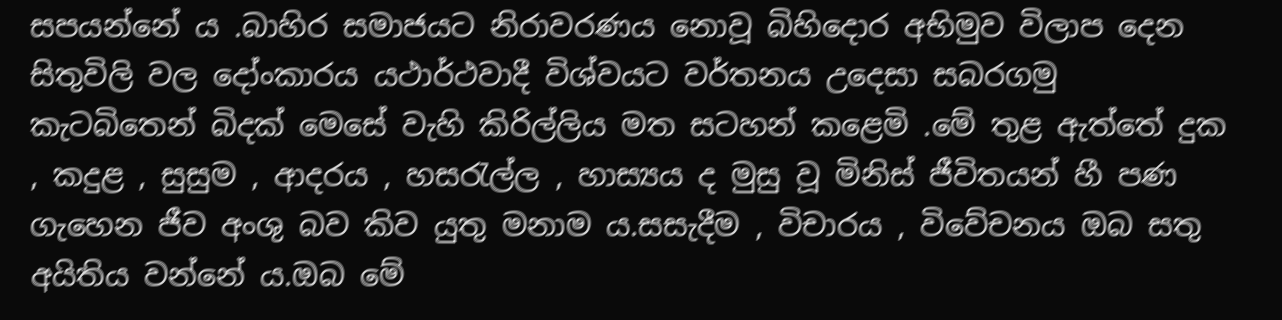සපයන්නේ ය .බාහිර සමාජයට නිරාවරණය නොවූ බිහිදොර අභිමුව විලාප දෙන සිතුවිලි වල දෝංකාරය යථාර්ථවාදී විශ්වයට වර්තනය උදෙසා සබරගමු කැටබිතෙන් බිදක් මෙසේ වැහි කිරිල්ලිය මත සටහන් කළෙමි .මේ තුළ ඇත්තේ දුක , කදුළ , සුසුම , ආදරය , හසරැල්ල , හාස්‍යය ද මුසු වූ මිනිස් ජීවිතයන් හී පණ ගැහෙන ජීව අංශු බව කිව යුතු මනාම ය.සසැදීම , විචාරය , විවේචනය ඔබ සතු අයිතිය වන්නේ ය.ඔබ මේ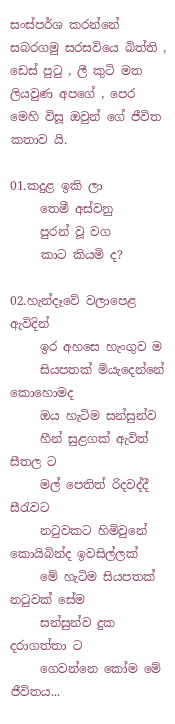සංස්පර්ශ කරන්නේ සබරගමු සරසවියෙ බිත්ති , ඩෙස් පුටු , ලී කුටි මත ලියවුණ අපගේ , පෙර මෙහි විසූ ඔවුන් ගේ ජීවිත කතාව යි.

01.කදුළ ඉකි ලා
     තෙමී අස්වනු
     පුරන් වූ වග
     කාට කියමි ද?

02.හැන්දෑවේ වලාපෙළ ඇවිදින්
     ඉර අහසෙ හැංගුව ම
     සියපතක් මියැදෙන්නේ කොහොමද
     ඔය හැටිම සන්සුන්ව
     හීන් සුළගක් ඇවිත් සීතල ට
     මල් පෙතිත් රිදවද්දී සීරැවට
     නටුවකට හිමිවුනේ කොයිබින්ද ඉවසිල්ලක්
     මේ හැටිම සියපතක් නටුවක් සේම
     සන්සුන්ව දුක දරාගත්තා ට
     ගෙවන්නෙ කෝම මේ ජීවිතය...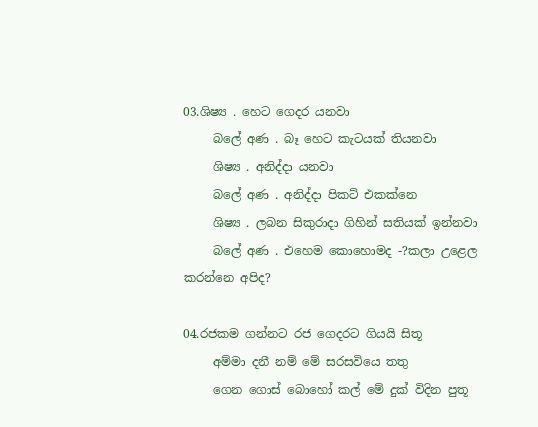03.ශිෂ්‍ය . හෙට ගෙදර යනවා
     බලේ අණ . බෑ හෙට කැටයක් තියනවා
     ශිෂ්‍ය . අනිද්දා යනවා
     බලේ අණ . අනිද්දා පිකට් එකක්නෙ
     ශිෂ්‍ය . ලබන සිකුරාදා ගිහින් සතියක් ඉන්නවා
     බලේ අණ . එහෙම කොහොමද -?කලා උළෙල කරන්නෙ අපිද?

04.රජකම ගන්නට රජ ගෙදරට ගියයි සිතූ
     අම්මා දනී නම් මේ සරසවියෙ තතු
     ගෙන ගොස් බොහෝ ‍කල් මේ දුක් විදින පුතූ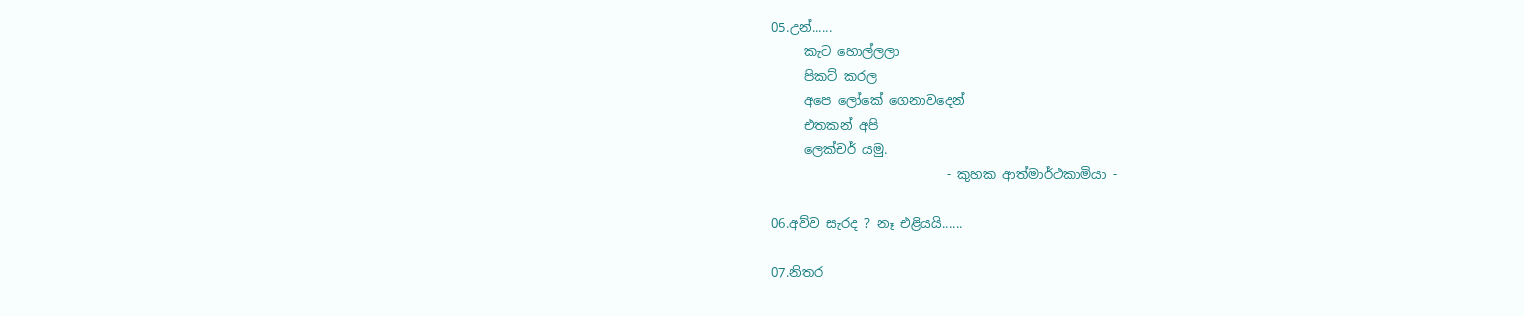05.උන්......
     කැට හොල්ලලා
     පිකට් කරල
     අපෙ ලෝකේ ගෙනාවදෙන්
     එතකන් අපි
     ලෙක්චර් යමු.
                           - කුහක ආත්මාර්ථකාමියා -

06.අව්ව සැරද ? නෑ එළියයි......

07.නිතර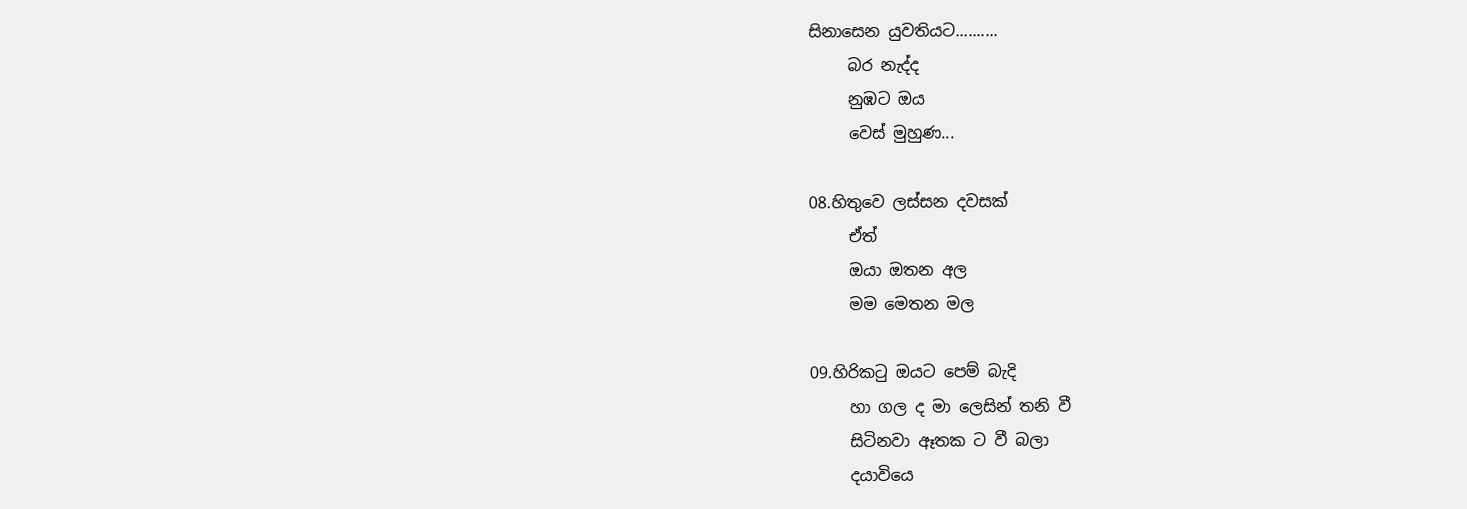සිනාසෙන යුවතියට..........
     බර නැද්ද
     නුඹට ඔය
     වෙස් මුහුණ...

08.හිතුවෙ ලස්සන දවසක්
     ඒත්
     ඔයා ඔතන අල
     මම මෙතන මල

09.හිරිකටු ඔයට පෙම් බැදි
     හා ගල ද මා ලෙසින් තනි වී
     සිටිනවා ඈතක ට වී බලා
     දයාවියෙ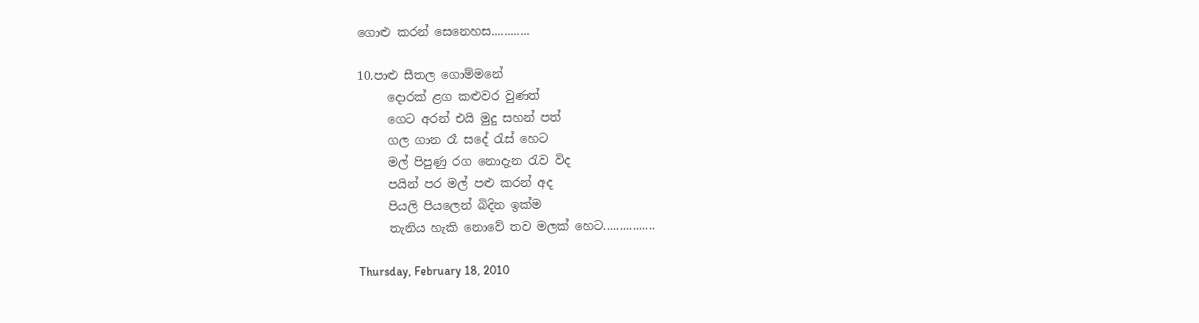ගොළු කරන් සෙනෙහස............

10.පාළු සීතල ගොම්මනේ
     දොරක් ළග කළුවර වුණත්
     ගෙට අරන් එයි මුදු සහන් පත්
     ගල ගාන රෑ සදේ රැස් හෙට
     මල් පිපුණු රග නොදැන රැව විද
     පයින් පර මල් පළු කරන් අද
     පියලි පියලෙන් බිදින ඉක්ම
     තැනිය හැකි නොවේ තව මලක් හෙට................

Thursday, February 18, 2010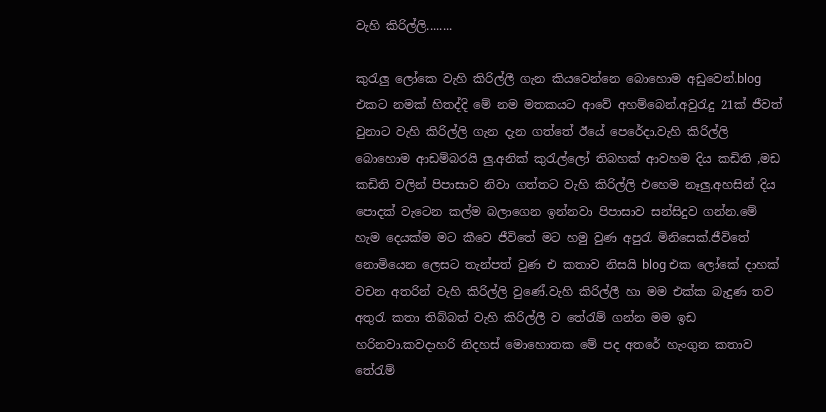වැහි කිරිල්ලි........

කුරැලු ලෝකෙ වැහි කිරිල්ලී ගැන කියවෙන්නෙ බොහොම අඩුවෙන්.blog එකට නමක් හිතද්දි මේ නම මතකයට ආවේ අහම්බෙන්.අවුරැදු 21ක් ජීවත් වුනාට වැහි කිරිල්ලි ගැන දැන ගත්තේ ඊයේ පෙරේදා.වැහි කිරිල්ලි බොහොම ආඩම්බරයි ලු.අනික් කුරැල්ලෝ තිබහක් ආවහම දිය කඩිති ,මඩ කඩිති වලින් පිපාසාව නිවා ගත්තට වැහි කිරිල්ලි එහෙම නෑලු.අහසින් දිය පොදක් වැටෙන කල්ම බලාගෙන ඉන්නවා පිපාසාව සන්සිදුව ගන්න.මේ හැම දෙයක්ම මට කීවෙ ජීවිතේ මට හමු වුණ අපුරැ මිනිසෙක්.ජීවිතේ නොමි‍යෙන ලෙසට තැන්පත් වුණ එ කතාව නිසයි blog එක ලෝකේ දාහක් වචන අතරින් වැහි කිරිල්ලි වුණේ.වැහි කිරිල්ලී හා මම එක්ක බැදුණ තව අතුරැ කතා තිබ්බත් වැහි කිරිල්ලී ව තේරැම් ගන්න මම ඉඩ හරිනවා.කවදාහරි නිදහස් මොහොතක මේ පද අතරේ හැංගුන කතාව තේරැම්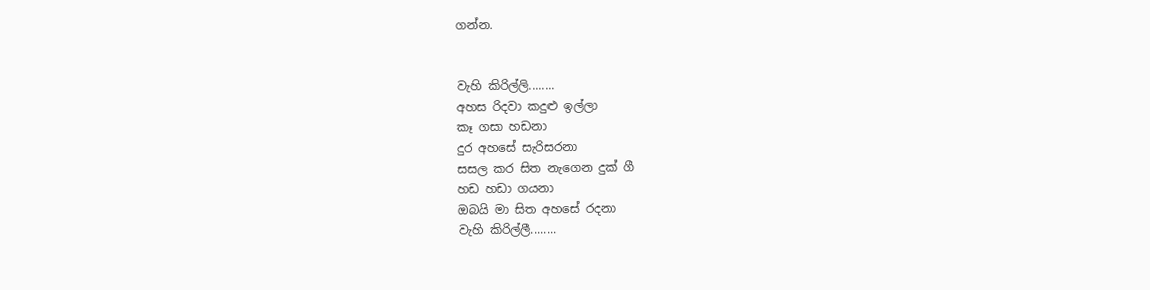ගන්න.


වැහි කිරිල්ලි........
අහස රිදවා කදුළු ඉල්ලා
කෑ ගසා හඩනා
දුර අහසේ සැරිසරනා
සසල කර සිත නැගෙන දුක් ගී
හඩ හඩා ගයනා
ඔබයි මා සිත අහසේ රදනා
වැහි කිරිල්ලී........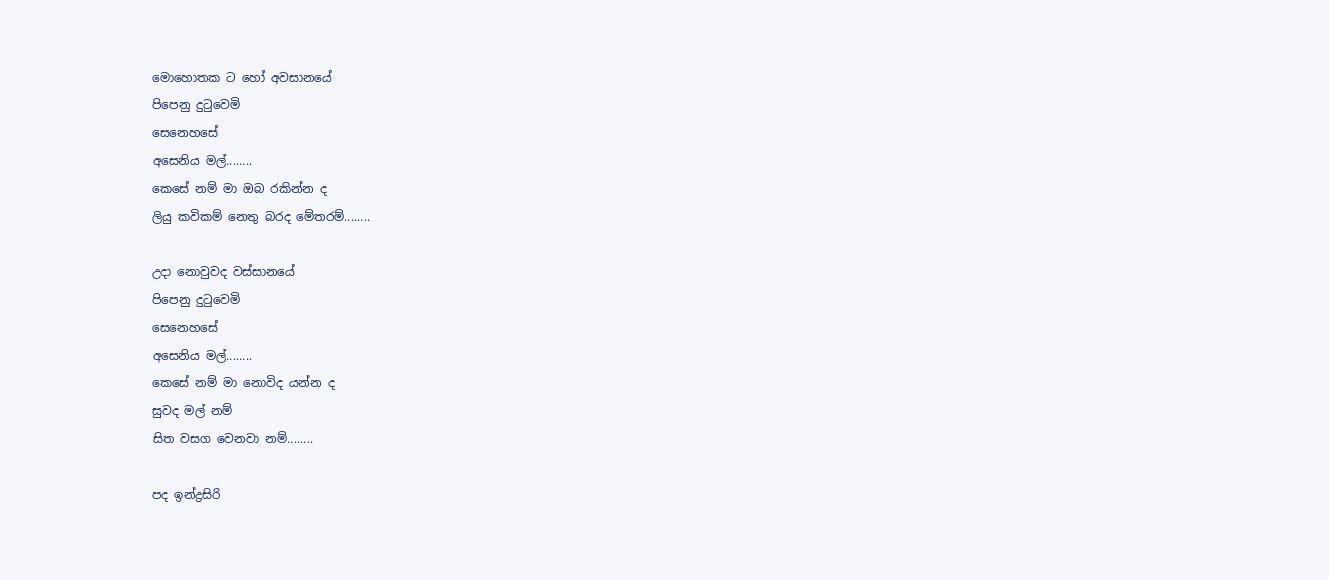මොහොතක ට හෝ අවසානයේ
පිපෙනු දුටුවෙමි
සෙනෙහසේ
අසෙනිය මල්........
කෙසේ නම් මා ඔබ රකින්න ද
ලියු කවිකම් නෙතු බරද මේතරම්........

උදා නොවුවද වස්සානයේ
පිපෙනු දුටුවෙමි
සෙනෙහසේ
අසෙනිය මල්........
කෙසේ නම් මා නොවිද යන්න ද
සුවද මල් නම්
සිත වසග වෙනවා නම්........

පද ඉන්ද්‍රසිරි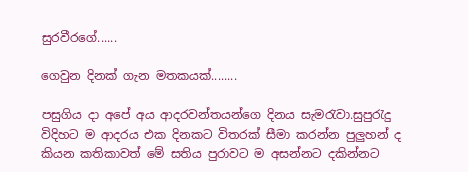සුරවීරගේ......

ගෙවුන දිනක් ගැන මතකයක්........

පසුගිය දා අපේ අය ආදරවන්තයන්ගෙ දිනය සැමරැවා.සුපුරැදු විදිහට ම ආදරය එක දිනකට විතරක් සීමා කරන්න පුලුහන් ද කියන කතිකාවත් මේ සතිය පුරාවට ම අසන්නට දකින්නට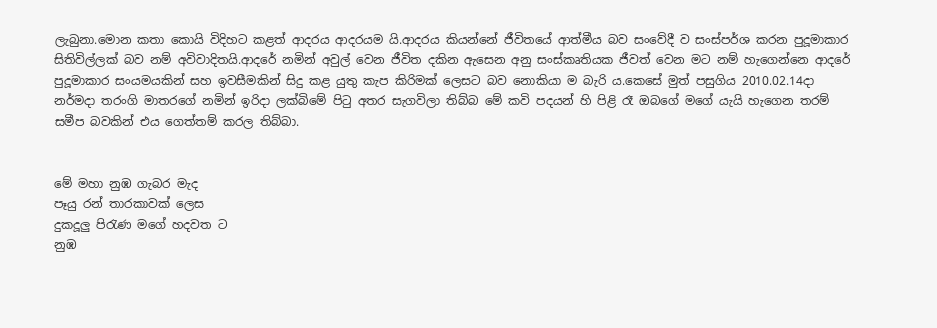ලැබුනා.මොන කතා කොයි විදිහට කළත් ආදරය ආදරයම යි.ආදරය කියන්නේ ජීවිතයේ ආත්මීය බව සංවේදී ව සංස්පර්ශ කරන පුදූමාකාර සිතිවිල්ලක් බව නම් අවිවාදිතයි.ආදරේ නමින් අවුල් වෙන ජීවිත දකින ඇසෙන අනු සංස්කෘතියක ජීවත් වෙන මට නම් හැගෙන්නෙ ආදරේ පුදූමාකාර සංයමයකින් සහ ඉවසීමකින් සිදු කළ යුතු කැප කිරිමක් ලෙසට බව නොකියා ම බැරි ය.කෙසේ මුත් පසුගිය 2010.02.14දා නර්මදා තරංගි මාතරගේ නමින් ඉරිදා ලක්බිමේ පිටු අතර සැගවිලා තිබ්බ මේ කවි පදයන් හි පිළි රෑ ඔබගේ මගේ යැයි හැගෙන තරම් සමීප බවකින් එය ගෙත්තම් කරල තිබ්බා.


මේ මහා නුඹ ගැබර මැද
පෑයු රන් තාරකාවක් ලෙස
දුකදූලු පිරැණ මගේ හදවත ට
නුඹ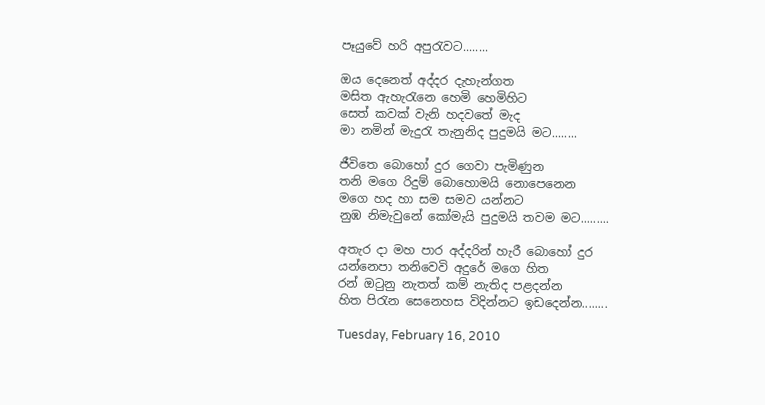පෑයුවේ හරි අපුරැවට........

ඔය දෙනෙත් අද්දර දැහැන්ගත
මසිත ඇහැරැනෙ හෙමි හෙමිහිට
සෙත් කවක් වැනි හදවතේ මැද
මා නමින් මැදුරැ තැනුනිද පුදුමයි මට........

ජීවිතෙ බොහෝ දුර ගෙවා පැමිණුන
තනි මගෙ රිදුම් බොහොමයි නොපෙනෙන
මගෙ හද හා සම සමව යන්නට
නුඹ නිමැවුනේ කෝමැයි පුදුමයි තවම මට.........

අතැර දා මහ පාර අද්දරින් හැරී බොහෝ දුර
යන්නෙපා තනිවෙවි අදුරේ මගෙ හිත
රන් ඔටුනු නැතත් කම් නැතිද පළදන්න
හිත පිරැන සෙනෙහස විදින්නට ඉඩදෙන්න........

Tuesday, February 16, 2010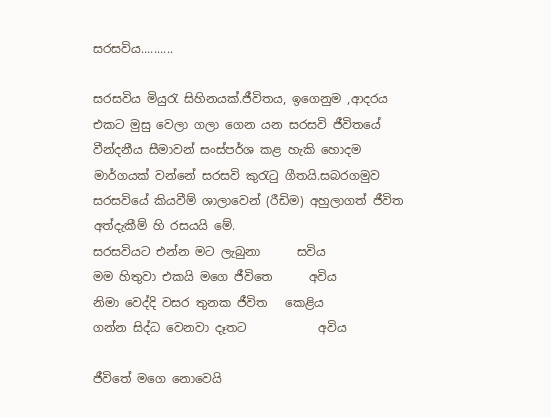සරසවිය..........

සරසවිය මියුරැ සිහිනයක්.ජීවිතය, ඉගෙනුම ,ආදරය එකට මුසු වෙලා ගලා ගෙන යන සරසවි ජීවිතයේ වීන්දනීය සීමාවන් සංස්පර්ශ කළ හැකි හොදම මාර්ගයක් වන්නේ සරසවි කුරැටු ගීතයි.සබරගමුව සරසවියේ කියවීම් ශාලාවෙන් (රීඩිම) අහුලාගත් ජීවිත අත්දැකීම් හි රසයයි මේ.
සරසවියට එන්න මට ලැබුනා      සවිය
මම හිතුවා එකයි මගෙ ජීවිතෙ      අවිය
නිමා වෙද්දි වසර තුනක ජීවිත   කෙළිය
ගන්න සිද්ධ වෙනවා දෑතට            අවිය

ජීවිතේ මගෙ නොවෙයි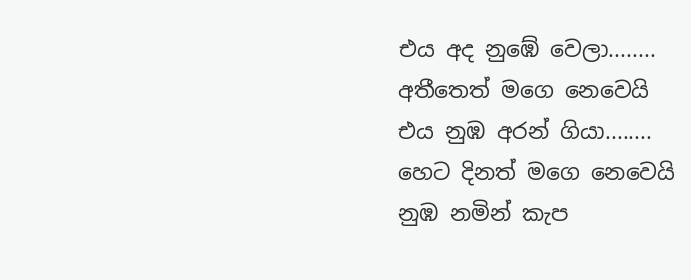එය අද නුඹේ වෙලා........
අතීතෙත් මගෙ නෙවෙයි
එය නුඹ අරන් ගියා........
හෙට දිනත් මගෙ නෙවෙයි
නුඹ නමින් කැප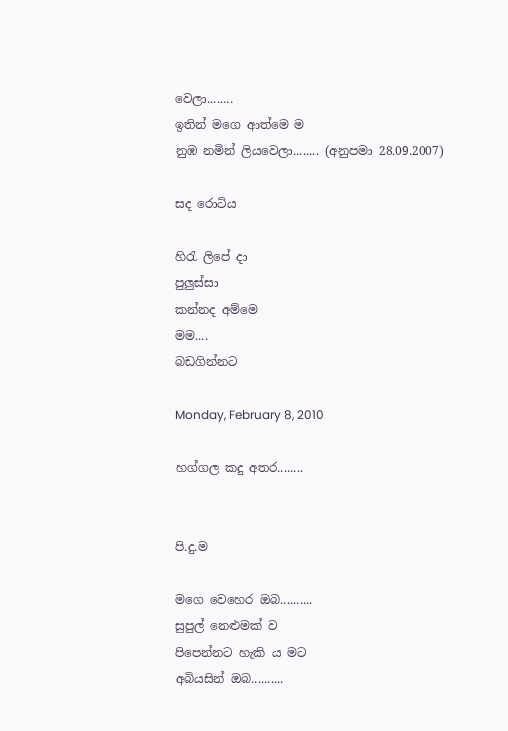වෙලා........
ඉතින් මගෙ ආත්මෙ ම
නුඹ නමින් ලියවෙලා........ (අනුපමා 28.09.2007)

සද රොටිය

හිරැ ලිපේ දා
පුලුස්සා
කන්නද අම්මෙ
මම....
බඩගින්නට

Monday, February 8, 2010

හග්ගල කදු අතර........


පි.දු.ම

මගෙ වෙහෙර ඔබ..........
සුපුල් නෙළුමක් ව
පිපෙන්නට හැකි ය මට
අබියසින් ඔබ..........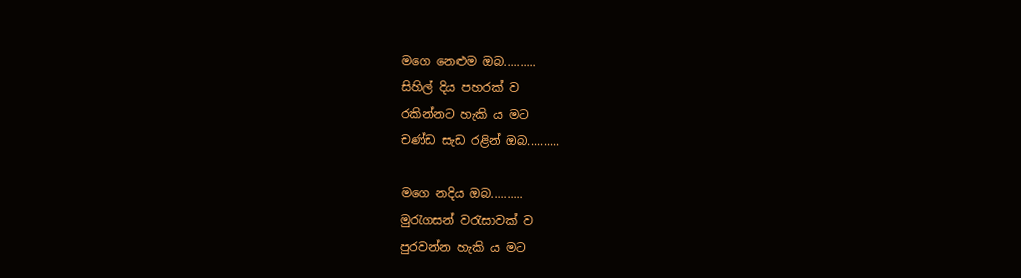මගෙ නෙළුම ඔබ..........
සිහිල් දිය පහරක් ව
රකින්නට හැකි ය මට
චණ්ඩ සැඩ රළින් ඔබ..........

මගෙ නදිය ඔබ..........
මුරැගසන් වරැසාවක් ව
පුරවන්න හැකි ය මට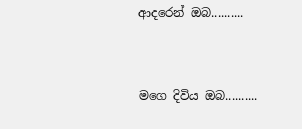ආදරෙන් ඔබ..........


මගෙ දිවිය ඔබ..........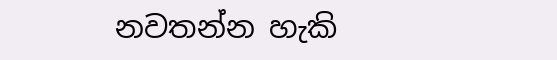නවතන්න හැකි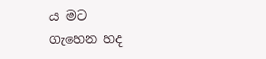ය මට
ගැහෙන හද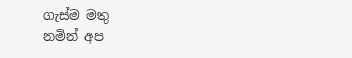ගැස්ම මතු
නමින් අප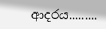ආදරය.........